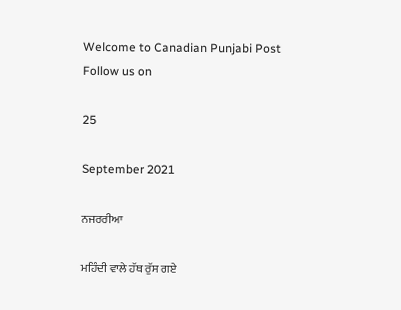Welcome to Canadian Punjabi Post
Follow us on

25

September 2021

ਨਜਰਰੀਆ

ਮਹਿੰਦੀ ਵਾਲੇ ਹੱਥ ਰੁੱਸ ਗਏ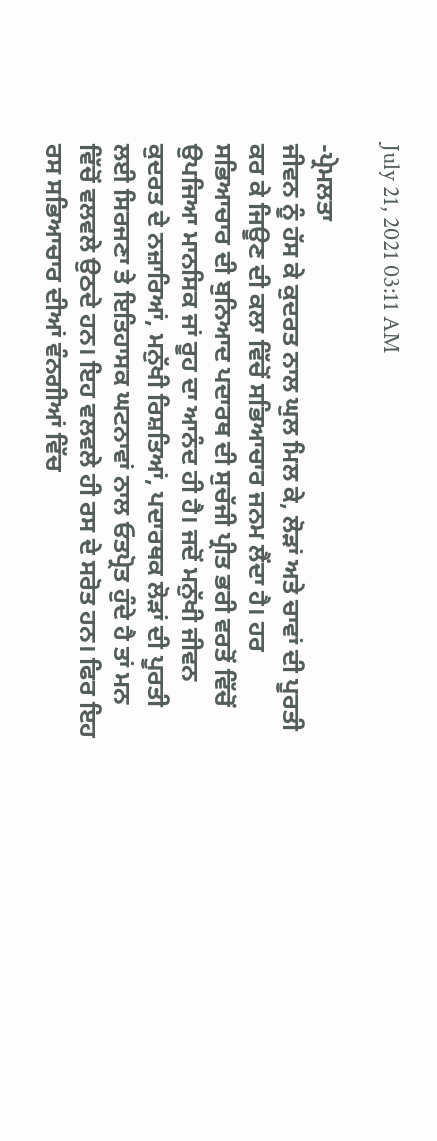July 21, 2021 03:11 AM

-ਪ੍ਰੇਮਲਤਾ
ਜੀਵਨ ਨੂੰ ਹੱਸ ਕੇ ਕੁਦਰਤ ਨਾਲ ਘੁਲ ਮਿਲ ਕੇ, ਲੋੜਾਂ ਅਤੇ ਚਾਵਾਂ ਦੀ ਪੂਰਤੀ ਕਰ ਕੇ ਜਿਊਣ ਦੀ ਕਲਾ ਵਿੱਚੋਂ ਸਭਿਆਚਾਰ ਜਨਮ ਲੈਂਦਾ ਹੈ। ਹਰ ਸਭਿਆਚਾਰ ਦੀ ਬੁਨਿਆਦ ਪਦਾਰਥ ਦੀ ਸੁਚੱਜੀ ਪ੍ਰੀਤ ਭਰੀ ਵਰਤੋਂ ਵਿੱਚੋਂ ਉਪਜਿਆ ਮਾਨਸਿਕ ਜਾਂ ਰੂਹ ਦਾ ਆਨੰਦ ਹੀ ਹੈ। ਜਦੋਂ ਮਨੁੱਖੀ ਜੀਵਨ ਕੁਦਰਤ ਦੇ ਨਜ਼ਾਰਿਆਂ, ਮਨੁੱਖੀ ਰਿਸ਼ਤਿਆਂ, ਪਦਾਰਥਕ ਲੋੜਾਂ ਦੀ ਪੂਰਤੀ ਲਈ ਸਿਰਜਣਾ ਤੇ ਇਤਿਹਾਸਕ ਘਟਨਾਵਾਂ ਨਾਲ ਓਤਪ੍ਰੋਤ ਹੁੰਦੇ ਹੈ ਤਾਂ ਮਨ ਵਿੱਚੋਂ ਵਲਵਲੇ ਉਠਦੇ ਹਨ। ਇਹ ਵਲਵਲੇ ਹੀ ਰਸ ਦੇ ਸਰੋਤ ਹਨ। ਫਿਰ ਇਹ ਰਸ ਸਭਿਆਚਾਰ ਦੀਆਂ ਵੰਨਗੀਆਂ ਵਿੱਚ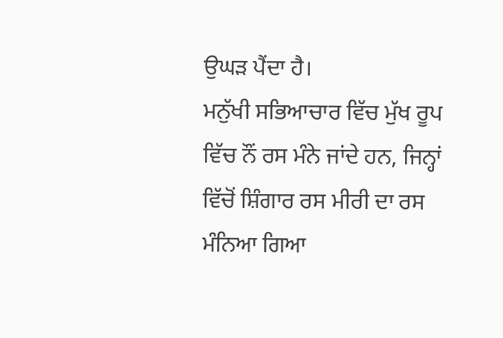ਉਘੜ ਪੈਂਦਾ ਹੈ।
ਮਨੁੱਖੀ ਸਭਿਆਚਾਰ ਵਿੱਚ ਮੁੱਖ ਰੂਪ ਵਿੱਚ ਨੌਂ ਰਸ ਮੰਨੇ ਜਾਂਦੇ ਹਨ, ਜਿਨ੍ਹਾਂ ਵਿੱਚੋਂ ਸ਼ਿੰਗਾਰ ਰਸ ਮੀਰੀ ਦਾ ਰਸ ਮੰਨਿਆ ਗਿਆ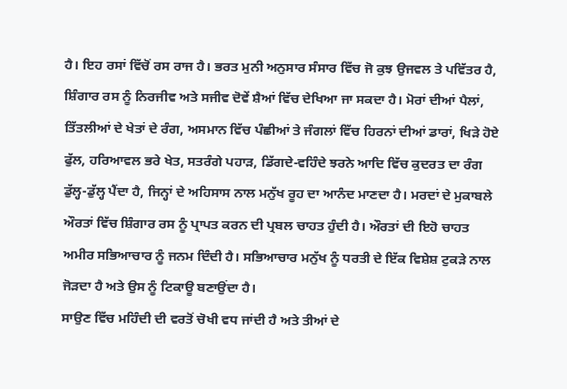ਹੈ। ਇਹ ਰਸਾਂ ਵਿੱਚੋਂ ਰਸ ਰਾਜ ਹੈ। ਭਰਤ ਮੁਨੀ ਅਨੁਸਾਰ ਸੰਸਾਰ ਵਿੱਚ ਜੋ ਕੁਝ ਉਜਵਲ ਤੇ ਪਵਿੱਤਰ ਹੈ, ਸ਼ਿੰਗਾਰ ਰਸ ਨੂੰ ਨਿਰਜੀਵ ਅਤੇ ਸਜੀਵ ਦੋਵੇਂ ਸ਼ੈਆਂ ਵਿੱਚ ਦੇਖਿਆ ਜਾ ਸਕਦਾ ਹੈ। ਮੋਰਾਂ ਦੀਆਂ ਪੈਲਾਂ, ਤਿੱਤਲੀਆਂ ਦੇ ਖੇਤਾਂ ਦੇ ਰੰਗ, ਅਸਮਾਨ ਵਿੱਚ ਪੰਛੀਆਂ ਤੇ ਜੰਗਲਾਂ ਵਿੱਚ ਹਿਰਨਾਂ ਦੀਆਂ ਡਾਰਾਂ, ਖਿੜੇ ਹੋਏ ਫੁੱਲ, ਹਰਿਆਵਲ ਭਰੇ ਖੇਤ, ਸਤਰੰਗੇ ਪਹਾੜ, ਡਿੱਗਦੇ-ਵਹਿੰਦੇ ਝਰਨੇ ਆਦਿ ਵਿੱਚ ਕੁਦਰਤ ਦਾ ਰੰਗ ਡੁੱਲ੍ਹ-ਡੁੱਲ੍ਹ ਪੈਂਦਾ ਹੈ, ਜਿਨ੍ਹਾਂ ਦੇ ਅਹਿਸਾਸ ਨਾਲ ਮਨੁੱਖ ਰੂਹ ਦਾ ਆਨੰਦ ਮਾਣਦਾ ਹੈ। ਮਰਦਾਂ ਦੇ ਮੁਕਾਬਲੇ ਔਰਤਾਂ ਵਿੱਚ ਸ਼ਿੰਗਾਰ ਰਸ ਨੂੰ ਪ੍ਰਾਪਤ ਕਰਨ ਦੀ ਪ੍ਰਬਲ ਚਾਹਤ ਹੁੰਦੀ ਹੈ। ਔਰਤਾਂ ਦੀ ਇਹੋ ਚਾਹਤ ਅਮੀਰ ਸਭਿਆਚਾਰ ਨੂੰ ਜਨਮ ਦਿੰਦੀ ਹੈ। ਸਭਿਆਚਾਰ ਮਨੁੱਖ ਨੂੰ ਧਰਤੀ ਦੇ ਇੱਕ ਵਿਸ਼ੇਸ਼ ਟੁਕੜੇ ਨਾਲ ਜੋੜਦਾ ਹੈ ਅਤੇ ਉਸ ਨੂੰ ਟਿਕਾਊ ਬਣਾਉਂਦਾ ਹੈ।
ਸਾਉਣ ਵਿੱਚ ਮਹਿੰਦੀ ਦੀ ਵਰਤੋਂ ਚੋਖੀ ਵਧ ਜਾਂਦੀ ਹੈ ਅਤੇ ਤੀਆਂ ਦੇ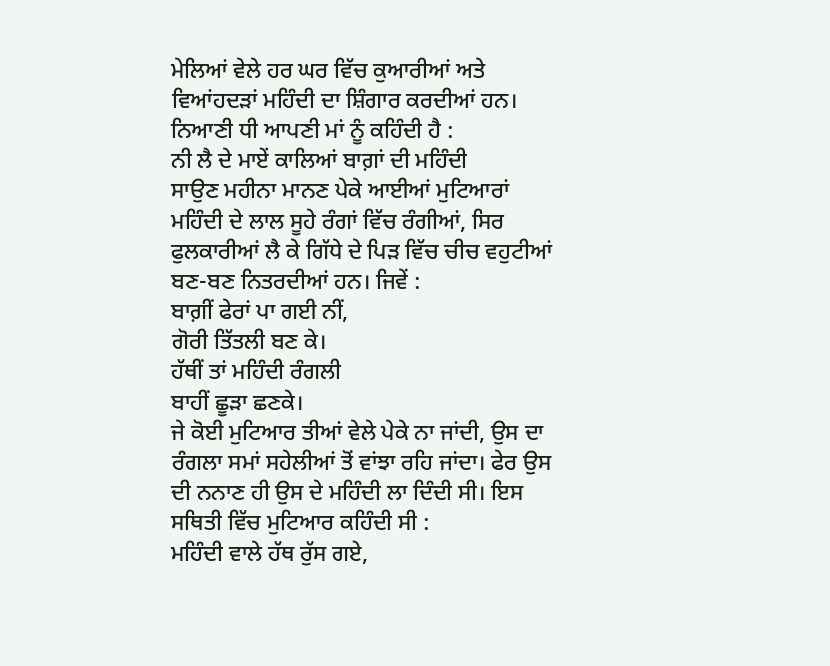ਮੇਲਿਆਂ ਵੇਲੇ ਹਰ ਘਰ ਵਿੱਚ ਕੁਆਰੀਆਂ ਅਤੇ ਵਿਆਂਹਦੜਾਂ ਮਹਿੰਦੀ ਦਾ ਸ਼ਿੰਗਾਰ ਕਰਦੀਆਂ ਹਨ। ਨਿਆਣੀ ਧੀ ਆਪਣੀ ਮਾਂ ਨੂੰ ਕਹਿੰਦੀ ਹੈ :
ਨੀ ਲੈ ਦੇ ਮਾਏਂ ਕਾਲਿਆਂ ਬਾਗ਼ਾਂ ਦੀ ਮਹਿੰਦੀ
ਸਾਉਣ ਮਹੀਨਾ ਮਾਨਣ ਪੇਕੇ ਆਈਆਂ ਮੁਟਿਆਰਾਂ ਮਹਿੰਦੀ ਦੇ ਲਾਲ ਸੂਹੇ ਰੰਗਾਂ ਵਿੱਚ ਰੰਗੀਆਂ, ਸਿਰ ਫੁਲਕਾਰੀਆਂ ਲੈ ਕੇ ਗਿੱਧੇ ਦੇ ਪਿੜ ਵਿੱਚ ਚੀਚ ਵਹੁਟੀਆਂ ਬਣ-ਬਣ ਨਿਤਰਦੀਆਂ ਹਨ। ਜਿਵੇਂ :
ਬਾਗ਼ੀਂ ਫੇਰਾਂ ਪਾ ਗਈ ਨੀਂ,
ਗੋਰੀ ਤਿੱਤਲੀ ਬਣ ਕੇ।
ਹੱਥੀਂ ਤਾਂ ਮਹਿੰਦੀ ਰੰਗਲੀ
ਬਾਹੀਂ ਛੂੜਾ ਛਣਕੇ।
ਜੇ ਕੋਈ ਮੁਟਿਆਰ ਤੀਆਂ ਵੇਲੇ ਪੇਕੇ ਨਾ ਜਾਂਦੀ, ਉਸ ਦਾ ਰੰਗਲਾ ਸਮਾਂ ਸਹੇਲੀਆਂ ਤੋਂ ਵਾਂਝਾ ਰਹਿ ਜਾਂਦਾ। ਫੇਰ ਉਸ ਦੀ ਨਨਾਣ ਹੀ ਉਸ ਦੇ ਮਹਿੰਦੀ ਲਾ ਦਿੰਦੀ ਸੀ। ਇਸ ਸਥਿਤੀ ਵਿੱਚ ਮੁਟਿਆਰ ਕਹਿੰਦੀ ਸੀ :
ਮਹਿੰਦੀ ਵਾਲੇ ਹੱਥ ਰੁੱਸ ਗਏ,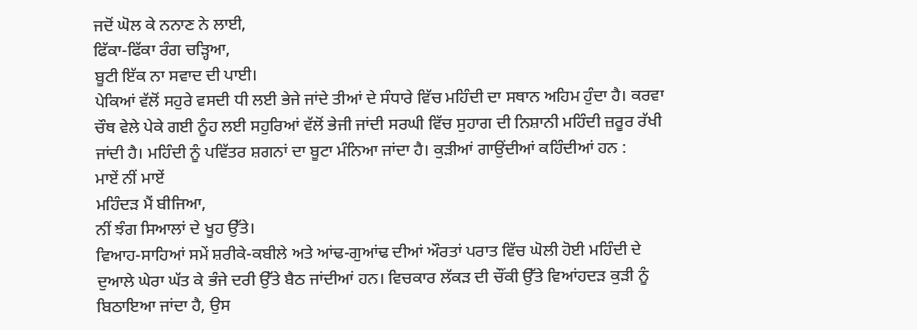ਜਦੋਂ ਘੋਲ ਕੇ ਨਨਾਣ ਨੇ ਲਾਈ,
ਫਿੱਕਾ-ਫਿੱਕਾ ਰੰਗ ਚੜ੍ਹਿਆ,
ਬੂਟੀ ਇੱਕ ਨਾ ਸਵਾਦ ਦੀ ਪਾਈ।
ਪੇਕਿਆਂ ਵੱਲੋਂ ਸਹੁਰੇ ਵਸਦੀ ਧੀ ਲਈ ਭੇਜੇ ਜਾਂਦੇ ਤੀਆਂ ਦੇ ਸੰਧਾਰੇ ਵਿੱਚ ਮਹਿੰਦੀ ਦਾ ਸਥਾਨ ਅਹਿਮ ਹੁੰਦਾ ਹੈ। ਕਰਵਾ ਚੌਥ ਵੇਲੇ ਪੇਕੇ ਗਈ ਨੂੰਹ ਲਈ ਸਹੁਰਿਆਂ ਵੱਲੋਂ ਭੇਜੀ ਜਾਂਦੀ ਸਰਘੀ ਵਿੱਚ ਸੁਹਾਗ ਦੀ ਨਿਸ਼ਾਨੀ ਮਹਿੰਦੀ ਜ਼ਰੂਰ ਰੱਖੀ ਜਾਂਦੀ ਹੈ। ਮਹਿੰਦੀ ਨੂੰ ਪਵਿੱਤਰ ਸ਼ਗਨਾਂ ਦਾ ਬੂਟਾ ਮੰਨਿਆ ਜਾਂਦਾ ਹੈ। ਕੁੜੀਆਂ ਗਾਉਂਦੀਆਂ ਕਹਿੰਦੀਆਂ ਹਨ :
ਮਾਏਂ ਨੀਂ ਮਾਏਂ
ਮਹਿੰਦੜ ਮੈਂ ਬੀਜਿਆ,
ਨੀਂ ਝੰਗ ਸਿਆਲਾਂ ਦੇ ਖੂਹ ਉੱਤੇ।
ਵਿਆਹ-ਸਾਹਿਆਂ ਸਮੇਂ ਸ਼ਰੀਕੇ-ਕਬੀਲੇ ਅਤੇ ਆਂਢ-ਗੁਆਂਢ ਦੀਆਂ ਔਰਤਾਂ ਪਰਾਤ ਵਿੱਚ ਘੋਲੀ ਹੋਈ ਮਹਿੰਦੀ ਦੇ ਦੁਆਲੇ ਘੇਰਾ ਘੱਤ ਕੇ ਭੰਜੇ ਦਰੀ ਉੱਤੇ ਬੈਠ ਜਾਂਦੀਆਂ ਹਨ। ਵਿਚਕਾਰ ਲੱਕੜ ਦੀ ਚੌਂਕੀ ਉੱਤੇ ਵਿਆਂਹਦੜ ਕੁੜੀ ਨੂੰ ਬਿਠਾਇਆ ਜਾਂਦਾ ਹੈ, ਉਸ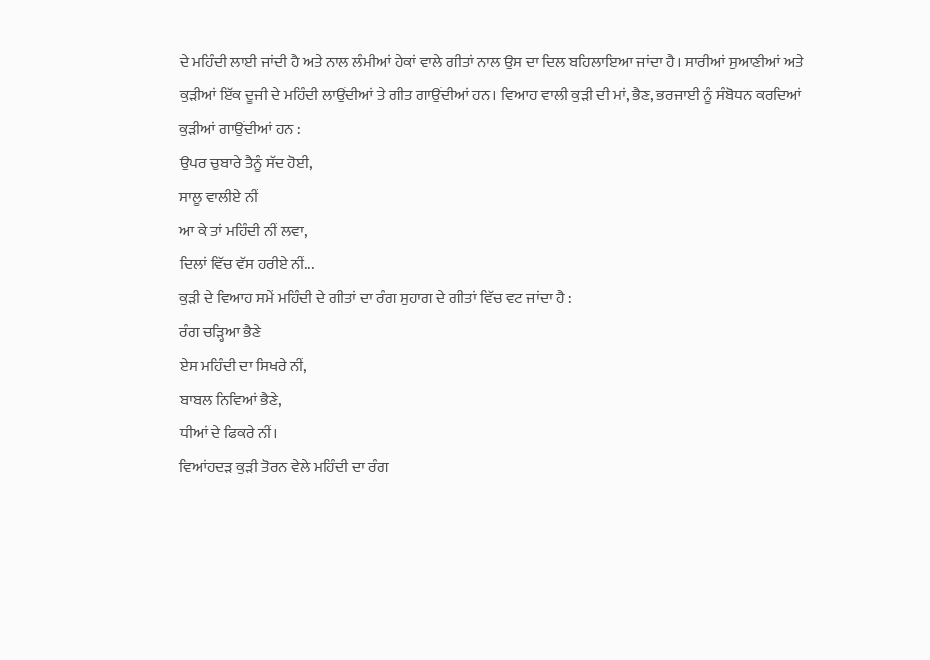ਦੇ ਮਹਿੰਦੀ ਲਾਈ ਜਾਂਦੀ ਹੈ ਅਤੇ ਨਾਲ ਲੰਮੀਆਂ ਹੇਕਾਂ ਵਾਲੇ ਗੀਤਾਂ ਨਾਲ ਉਸ ਦਾ ਦਿਲ ਬਹਿਲਾਇਆ ਜਾਂਦਾ ਹੈ। ਸਾਰੀਆਂ ਸੁਆਣੀਆਂ ਅਤੇ ਕੁੜੀਆਂ ਇੱਕ ਦੂਜੀ ਦੇ ਮਹਿੰਦੀ ਲਾਉਂਦੀਆਂ ਤੇ ਗੀਤ ਗਾਉਂਦੀਆਂ ਹਨ। ਵਿਆਹ ਵਾਲੀ ਕੁੜੀ ਦੀ ਮਾਂ, ਭੈਣ, ਭਰਜਾਈ ਨੂੰ ਸੰਬੋਧਨ ਕਰਦਿਆਂ ਕੁੜੀਆਂ ਗਾਉਂਦੀਆਂ ਹਨ :
ਉਪਰ ਚੁਬਾਰੇ ਤੈਨੂੰ ਸੱਦ ਹੋਈ,
ਸਾਲੂ ਵਾਲੀਏ ਨੀਂ
ਆ ਕੇ ਤਾਂ ਮਹਿੰਦੀ ਨੀਂ ਲਵਾ,
ਦਿਲਾਂ ਵਿੱਚ ਵੱਸ ਹਰੀਏ ਨੀਂ...
ਕੁੜੀ ਦੇ ਵਿਆਹ ਸਮੇਂ ਮਹਿੰਦੀ ਦੇ ਗੀਤਾਂ ਦਾ ਰੰਗ ਸੁਹਾਗ ਦੇ ਗੀਤਾਂ ਵਿੱਚ ਵਟ ਜਾਂਦਾ ਹੈ :
ਰੰਗ ਚੜ੍ਹਿਆ ਭੈਣੇ
ਏਸ ਮਹਿੰਦੀ ਦਾ ਸਿਖਰੇ ਨੀਂ,
ਬਾਬਲ ਨਿਵਿਆਂ ਭੈਣੇ,
ਧੀਆਂ ਦੇ ਫਿਕਰੇ ਨੀਂ।
ਵਿਆਂਹਦੜ ਕੁੜੀ ਤੋਰਨ ਵੇਲੇ ਮਹਿੰਦੀ ਦਾ ਰੰਗ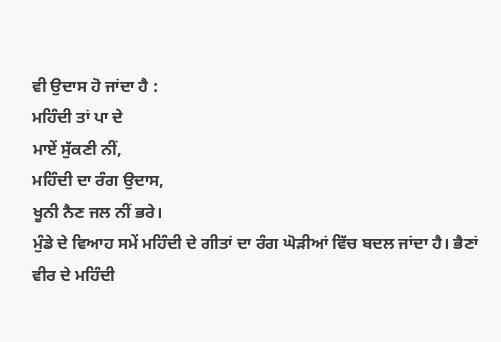ਵੀ ਉਦਾਸ ਹੋ ਜਾਂਦਾ ਹੈ :
ਮਹਿੰਦੀ ਤਾਂ ਪਾ ਦੇ
ਮਾਏਂ ਸੁੱਕਣੀ ਨੀਂ,
ਮਹਿੰਦੀ ਦਾ ਰੰਗ ਉਦਾਸ,
ਖੂਨੀ ਨੈਣ ਜਲ ਨੀਂ ਭਰੇ।
ਮੁੰਡੇ ਦੇ ਵਿਆਹ ਸਮੇਂ ਮਹਿੰਦੀ ਦੇ ਗੀਤਾਂ ਦਾ ਰੰਗ ਘੋੜੀਆਂ ਵਿੱਚ ਬਦਲ ਜਾਂਦਾ ਹੈ। ਭੈਣਾਂ ਵੀਰ ਦੇ ਮਹਿੰਦੀ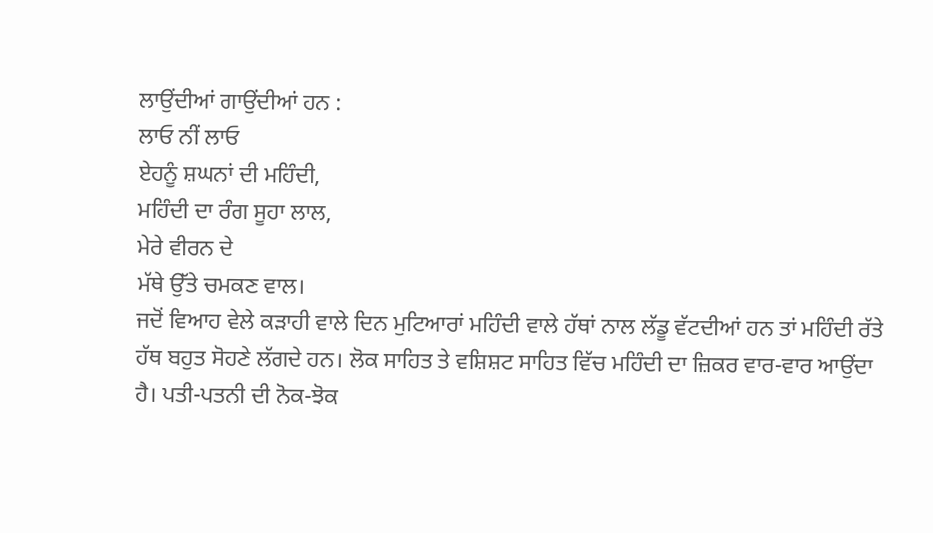ਲਾਉਂਦੀਆਂ ਗਾਉਂਦੀਆਂ ਹਨ :
ਲਾਓ ਨੀਂ ਲਾਓ
ਏਹਨੂੰ ਸ਼ਘਨਾਂ ਦੀ ਮਹਿੰਦੀ,
ਮਹਿੰਦੀ ਦਾ ਰੰਗ ਸੂਹਾ ਲਾਲ,
ਮੇਰੇ ਵੀਰਨ ਦੇ
ਮੱਥੇ ਉੱਤੇ ਚਮਕਣ ਵਾਲ।
ਜਦੋਂ ਵਿਆਹ ਵੇਲੇ ਕੜਾਹੀ ਵਾਲੇ ਦਿਨ ਮੁਟਿਆਰਾਂ ਮਹਿੰਦੀ ਵਾਲੇ ਹੱਥਾਂ ਨਾਲ ਲੱਡੂ ਵੱਟਦੀਆਂ ਹਨ ਤਾਂ ਮਹਿੰਦੀ ਰੱਤੇ ਹੱਥ ਬਹੁਤ ਸੋਹਣੇ ਲੱਗਦੇ ਹਨ। ਲੋਕ ਸਾਹਿਤ ਤੇ ਵਸ਼ਿਸ਼ਟ ਸਾਹਿਤ ਵਿੱਚ ਮਹਿੰਦੀ ਦਾ ਜ਼ਿਕਰ ਵਾਰ-ਵਾਰ ਆਉਂਦਾ ਹੈ। ਪਤੀ-ਪਤਨੀ ਦੀ ਨੋਕ-ਝੋਕ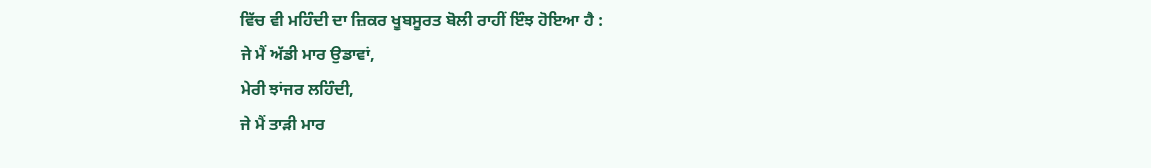ਵਿੱਚ ਵੀ ਮਹਿੰਦੀ ਦਾ ਜ਼ਿਕਰ ਖੂਬਸੂਰਤ ਬੋਲੀ ਰਾਹੀਂ ਇੰਝ ਹੋਇਆ ਹੈ :
ਜੇ ਮੈਂ ਅੱਡੀ ਮਾਰ ਉਡਾਵਾਂ,
ਮੇਰੀ ਝਾਂਜਰ ਲਹਿੰਦੀ,
ਜੇ ਮੈਂ ਤਾੜੀ ਮਾਰ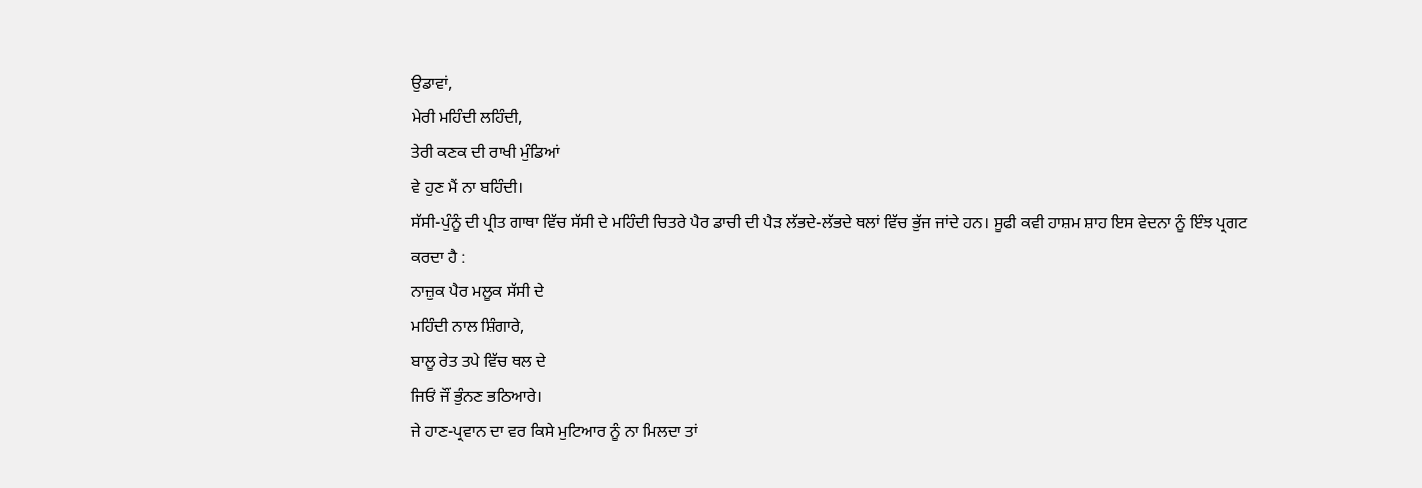ਉਡਾਵਾਂ,
ਮੇਰੀ ਮਹਿੰਦੀ ਲਹਿੰਦੀ,
ਤੇਰੀ ਕਣਕ ਦੀ ਰਾਖੀ ਮੁੰਡਿਆਂ
ਵੇ ਹੁਣ ਮੈਂ ਨਾ ਬਹਿੰਦੀ।
ਸੱਸੀ-ਪੁੰਨੂੰ ਦੀ ਪ੍ਰੀਤ ਗਾਥਾ ਵਿੱਚ ਸੱਸੀ ਦੇ ਮਹਿੰਦੀ ਚਿਤਰੇ ਪੈਰ ਡਾਚੀ ਦੀ ਪੈੜ ਲੱਭਦੇ-ਲੱਭਦੇ ਥਲਾਂ ਵਿੱਚ ਭੁੱਜ ਜਾਂਦੇ ਹਨ। ਸੂਫੀ ਕਵੀ ਹਾਸ਼ਮ ਸ਼ਾਹ ਇਸ ਵੇਦਨਾ ਨੂੰ ਇੰਝ ਪ੍ਰਗਟ ਕਰਦਾ ਹੈ :
ਨਾਜ਼ੁਕ ਪੈਰ ਮਲੂਕ ਸੱਸੀ ਦੇ
ਮਹਿੰਦੀ ਨਾਲ ਸ਼ਿੰਗਾਰੇ,
ਬਾਲੂ ਰੇਤ ਤਪੇ ਵਿੱਚ ਥਲ ਦੇ
ਜਿਓਂ ਜੌਂ ਭੁੰਨਣ ਭਠਿਆਰੇ।
ਜੇ ਹਾਣ-ਪ੍ਰਵਾਨ ਦਾ ਵਰ ਕਿਸੇ ਮੁਟਿਆਰ ਨੂੰ ਨਾ ਮਿਲਦਾ ਤਾਂ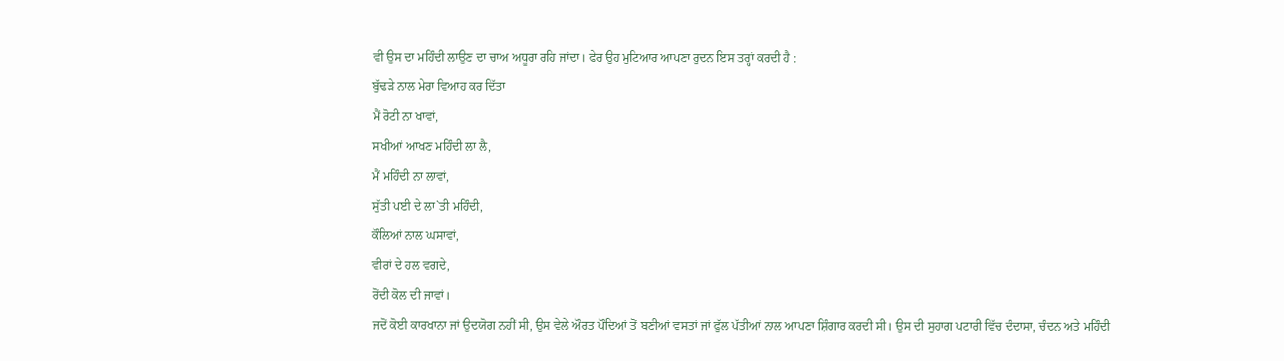ਵੀ ਉਸ ਦਾ ਮਹਿੰਦੀ ਲਾਉਣ ਦਾ ਚਾਅ ਅਧੂਰਾ ਰਹਿ ਜਾਂਦਾ। ਫੇਰ ਉਹ ਮੁਟਿਆਰ ਆਪਣਾ ਰੁਦਨ ਇਸ ਤਰ੍ਹਾਂ ਕਰਦੀ ਹੈ :
ਬੁੱਢੜੇ ਨਾਲ ਮੇਰਾ ਵਿਆਹ ਕਰ ਦਿੱਤਾ
ਮੈਂ ਰੋਟੀ ਨਾ ਖਾਵਾਂ,
ਸਖੀਆਂ ਆਖਣ ਮਹਿੰਦੀ ਲਾ ਲੈ,
ਮੈਂ ਮਹਿੰਦੀ ਨਾ ਲਾਵਾਂ,
ਸੁੱਤੀ ਪਈ ਦੇ ਲਾ`ਤੀ ਮਹਿੰਦੀ,
ਕੌਲਿਆਂ ਨਾਲ ਘਸਾਵਾਂ,
ਵੀਰਾਂ ਦੇ ਹਲ ਵਗਦੇ,
ਰੋਂਦੀ ਕੋਲ ਦੀ ਜਾਵਾਂ।
ਜਦੋਂ ਕੋਈ ਕਾਰਖਾਨਾ ਜਾਂ ਉਦਯੋਗ ਨਹੀਂ ਸੀ, ਉਸ ਵੇਲੇ ਔਰਤ ਪੌਦਿਆਂ ਤੋਂ ਬਣੀਆਂ ਵਸਤਾਂ ਜਾਂ ਫੁੱਲ ਪੱਤੀਆਂ ਨਾਲ ਆਪਣਾ ਸ਼ਿੰਗਾਰ ਕਰਦੀ ਸੀ। ਉਸ ਦੀ ਸੁਹਾਗ ਪਟਾਰੀ ਵਿੱਚ ਦੰਦਾਸਾ, ਚੰਦਨ ਅਤੇ ਮਹਿੰਦੀ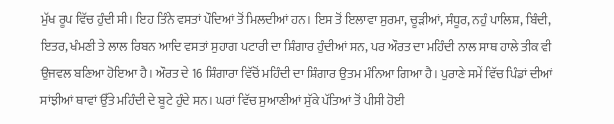ਮੁੱਖ ਰੂਪ ਵਿੱਚ ਹੁੰਦੀ ਸੀ। ਇਹ ਤਿੰਨੇ ਵਸਤਾਂ ਪੌਦਿਆਂ ਤੋਂ ਮਿਲਦੀਆਂ ਹਨ। ਇਸ ਤੋਂ ਇਲਾਵਾ ਸੁਰਮਾ, ਚੂੜੀਆਂ, ਸੰਧੂਰ, ਨਹੁੰ ਪਾਲਿਸ਼, ਬਿੰਦੀ, ਇਤਰ, ਖੰਮਣੀ ਤੇ ਲਾਲ ਰਿਬਨ ਆਦਿ ਵਸਤਾਂ ਸੁਹਾਗ ਪਟਾਰੀ ਦਾ ਸ਼ਿੰਗਾਰ ਹੁੰਦੀਆਂ ਸਨ, ਪਰ ਔਰਤ ਦਾ ਮਹਿੰਦੀ ਨਾਲ ਸਾਥ ਹਾਲੇ ਤੀਕ ਵੀ ਉਜਵਲ ਬਣਿਆ ਹੋਇਆ ਹੈ। ਔਰਤ ਦੇ 16 ਸ਼ਿੰਗਾਰਾ ਵਿੱਚੋਂ ਮਹਿੰਦੀ ਦਾ ਸ਼ਿੰਗਾਰ ਉਤਮ ਮੰਨਿਆ ਗਿਆ ਹੈ। ਪੁਰਾਣੇ ਸਮੇਂ ਵਿੱਚ ਪਿੰਡਾਂ ਦੀਆਂ ਸਾਂਝੀਆਂ ਥਾਵਾਂ ਉੱਤੇ ਮਹਿੰਦੀ ਦੇ ਬੂਟੇ ਹੁੰਦੇ ਸਨ। ਘਰਾਂ ਵਿੱਚ ਸੁਆਣੀਆਂ ਸੁੱਕੇ ਪੱਤਿਆਂ ਤੋਂ ਪੀਸੀ ਹੋਈ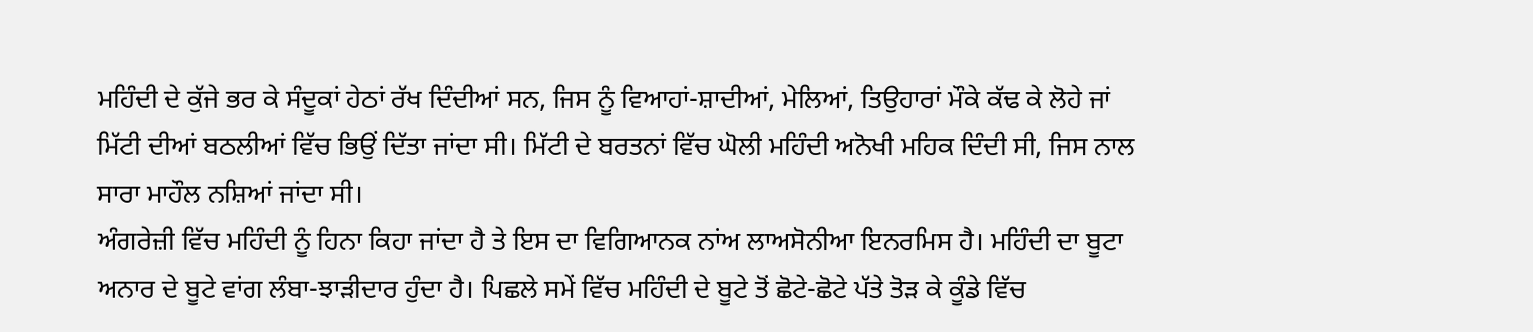ਮਹਿੰਦੀ ਦੇ ਕੁੱਜੇ ਭਰ ਕੇ ਸੰਦੂਕਾਂ ਹੇਠਾਂ ਰੱਖ ਦਿੰਦੀਆਂ ਸਨ, ਜਿਸ ਨੂੰ ਵਿਆਹਾਂ-ਸ਼ਾਦੀਆਂ, ਮੇਲਿਆਂ, ਤਿਉਹਾਰਾਂ ਮੌਕੇ ਕੱਢ ਕੇ ਲੋਹੇ ਜਾਂ ਮਿੱਟੀ ਦੀਆਂ ਬਠਲੀਆਂ ਵਿੱਚ ਭਿਉਂ ਦਿੱਤਾ ਜਾਂਦਾ ਸੀ। ਮਿੱਟੀ ਦੇ ਬਰਤਨਾਂ ਵਿੱਚ ਘੋਲੀ ਮਹਿੰਦੀ ਅਨੋਖੀ ਮਹਿਕ ਦਿੰਦੀ ਸੀ, ਜਿਸ ਨਾਲ ਸਾਰਾ ਮਾਹੌਲ ਨਸ਼ਿਆਂ ਜਾਂਦਾ ਸੀ।
ਅੰਗਰੇਜ਼ੀ ਵਿੱਚ ਮਹਿੰਦੀ ਨੂੰ ਹਿਨਾ ਕਿਹਾ ਜਾਂਦਾ ਹੈ ਤੇ ਇਸ ਦਾ ਵਿਗਿਆਨਕ ਨਾਂਅ ਲਾਅਸੋਨੀਆ ਇਨਰਮਿਸ ਹੈ। ਮਹਿੰਦੀ ਦਾ ਬੂਟਾ ਅਨਾਰ ਦੇ ਬੂਟੇ ਵਾਂਗ ਲੰਬਾ-ਝਾੜੀਦਾਰ ਹੁੰਦਾ ਹੈ। ਪਿਛਲੇ ਸਮੇਂ ਵਿੱਚ ਮਹਿੰਦੀ ਦੇ ਬੂਟੇ ਤੋਂ ਛੋਟੇ-ਛੋਟੇ ਪੱਤੇ ਤੋੜ ਕੇ ਕੂੰਡੇ ਵਿੱਚ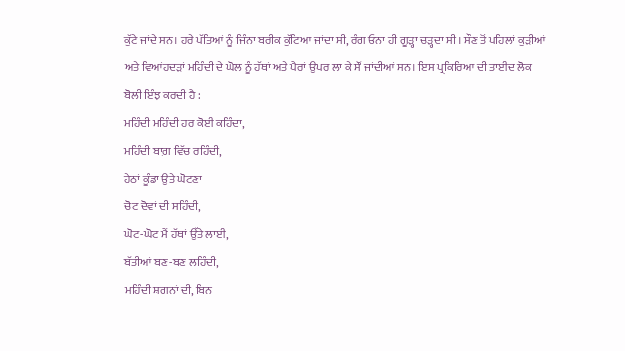ਕੁੱਟੇ ਜਾਂਦੇ ਸਨ। ਹਰੇ ਪੱਤਿਆਂ ਨੂੰ ਜਿੰਨਾ ਬਰੀਕ ਕੁੱਟਿਆ ਜਾਂਦਾ ਸੀ, ਰੰਗ ਓਨਾ ਹੀ ਗੂੜ੍ਹਾ ਚੜ੍ਹਦਾ ਸੀ। ਸੌਣ ਤੋਂ ਪਹਿਲਾਂ ਕੁੜੀਆਂ ਅਤੇ ਵਿਆਂਹਦੜਾਂ ਮਹਿੰਦੀ ਦੇ ਘੋਲ ਨੂੰ ਹੱਥਾਂ ਅਤੇ ਪੈਰਾਂ ਉਪਰ ਲਾ ਕੇ ਸੌਂ ਜਾਂਦੀਆਂ ਸਨ। ਇਸ ਪ੍ਰਕਿਰਿਆ ਦੀ ਤਾਈਦ ਲੋਕ ਬੋਲੀ ਇੰਝ ਕਰਦੀ ਹੈ :
ਮਹਿੰਦੀ ਮਹਿੰਦੀ ਹਰ ਕੋਈ ਕਹਿੰਦਾ,
ਮਹਿੰਦੀ ਬਾਗ਼ ਵਿੱਚ ਰਹਿੰਦੀ,
ਹੇਠਾਂ ਕੂੰਡਾ ਉਤੇ ਘੋਟਣਾ
ਚੋਟ ਦੋਵਾਂ ਦੀ ਸਹਿੰਦੀ,
ਘੋਟ-ਘੋਟ ਮੈਂ ਹੱਥਾਂ ਉੱਤੇ ਲਾਈ,
ਬੱਤੀਆਂ ਬਣ-ਬਣ ਲਹਿੰਦੀ,
ਮਹਿੰਦੀ ਸ਼ਗਨਾਂ ਦੀ, ਬਿਨ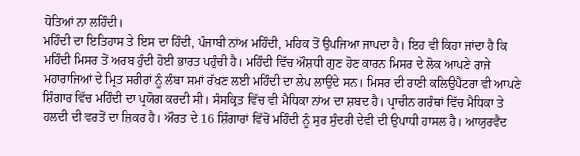ਧੋਤਿਆਂ ਨਾ ਲਹਿੰਦੀ।
ਮਹਿੰਦੀ ਦਾ ਇਤਿਹਾਸ ਤੇ ਇਸ ਦਾ ਹਿੰਦੀ, ਪੰਜਾਬੀ ਨਾਂਅ ਮਹਿੰਦੀ, ਮਹਿਕ ਤੋਂ ਉਪਜਿਆ ਜਾਪਦਾ ਹੈ। ਇਹ ਵੀ ਕਿਹਾ ਜਾਂਦਾ ਹੈ ਕਿ ਮਹਿੰਦੀ ਮਿਸਰ ਤੋਂ ਅਰਬ ਹੁੰਦੀ ਹੋਈ ਭਾਰਤ ਪਹੁੰਚੀ ਹੈ। ਮਹਿੰਦੀ ਵਿੱਚ ਔਸ਼ਧੀ ਗੁਣ ਹੋਣ ਕਾਰਨ ਮਿਸਰ ਦੇ ਲੋਕ ਆਪਣੇ ਰਾਜੇ ਮਹਾਰਾਜਿਆਂ ਦੇ ਮ੍ਰਿਤ ਸਰੀਰਾਂ ਨੂੰ ਲੰਬਾ ਸਮਾਂ ਰੱਖਣ ਲਈ ਮਹਿੰਦੀ ਦਾ ਲੇਪ ਲਾਉਂਦੇ ਸਨ। ਮਿਸਰ ਦੀ ਰਾਣੀ ਕਲਿਉਪੈਟਰਾ ਵੀ ਆਪਣੇ ਸ਼ਿੰਗਾਰ ਵਿੱਚ ਮਹਿੰਦੀ ਦਾ ਪ੍ਰਯੋਗ ਕਰਦੀ ਸੀ। ਸੰਸਕ੍ਰਿਤ ਵਿੱਚ ਵੀ ਮੈਧਿਕਾ ਨਾਂਅ ਦਾ ਸ਼ਬਦ ਹੈ। ਪ੍ਰਾਚੀਨ ਗਰੰਥਾਂ ਵਿੱਚ ਮੈਧਿਕਾ ਤੇ ਹਲਦੀ ਦੀ ਵਰਤੋਂ ਦਾ ਜ਼ਿਕਰ ਹੈ। ਔਰਤ ਦੇ 16 ਸ਼ਿੰਗਾਰਾਂ ਵਿੱਚੋਂ ਮਹਿੰਦੀ ਨੂੰ ਸੁਰ ਸੁੰਦਰੀ ਦੇਵੀ ਦੀ ਉਪਾਧੀ ਹਾਸਲ ਹੈ। ਆਯੁਰਵੈਦ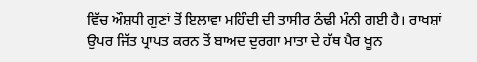ਵਿੱਚ ਔਸ਼ਧੀ ਗੁਣਾਂ ਤੋਂ ਇਲਾਵਾ ਮਹਿੰਦੀ ਦੀ ਤਾਸੀਰ ਠੰਢੀ ਮੰਨੀ ਗਈ ਹੈ। ਰਾਖਸ਼ਾਂ ਉਪਰ ਜਿੱਤ ਪ੍ਰਾਪਤ ਕਰਨ ਤੋਂ ਬਾਅਦ ਦੁਰਗਾ ਮਾਤਾ ਦੇ ਹੱਥ ਪੈਰ ਖੂਨ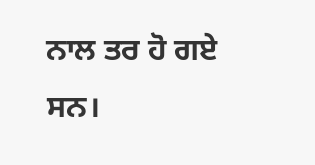ਨਾਲ ਤਰ ਹੋ ਗਏ ਸਨ।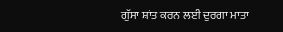ਗੁੱਸਾ ਸ਼ਾਂਤ ਕਰਨ ਲਈ ਦੁਰਗਾ ਮਾਤਾ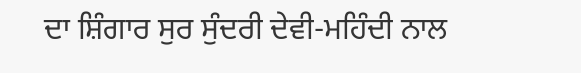ਦਾ ਸ਼ਿੰਗਾਰ ਸੁਰ ਸੁੰਦਰੀ ਦੇਵੀ-ਮਹਿੰਦੀ ਨਾਲ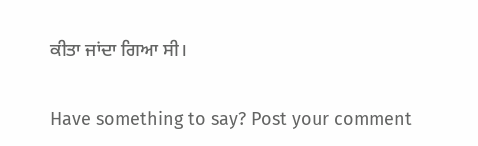ਕੀਤਾ ਜਾਂਦਾ ਗਿਆ ਸੀ।


Have something to say? Post your comment